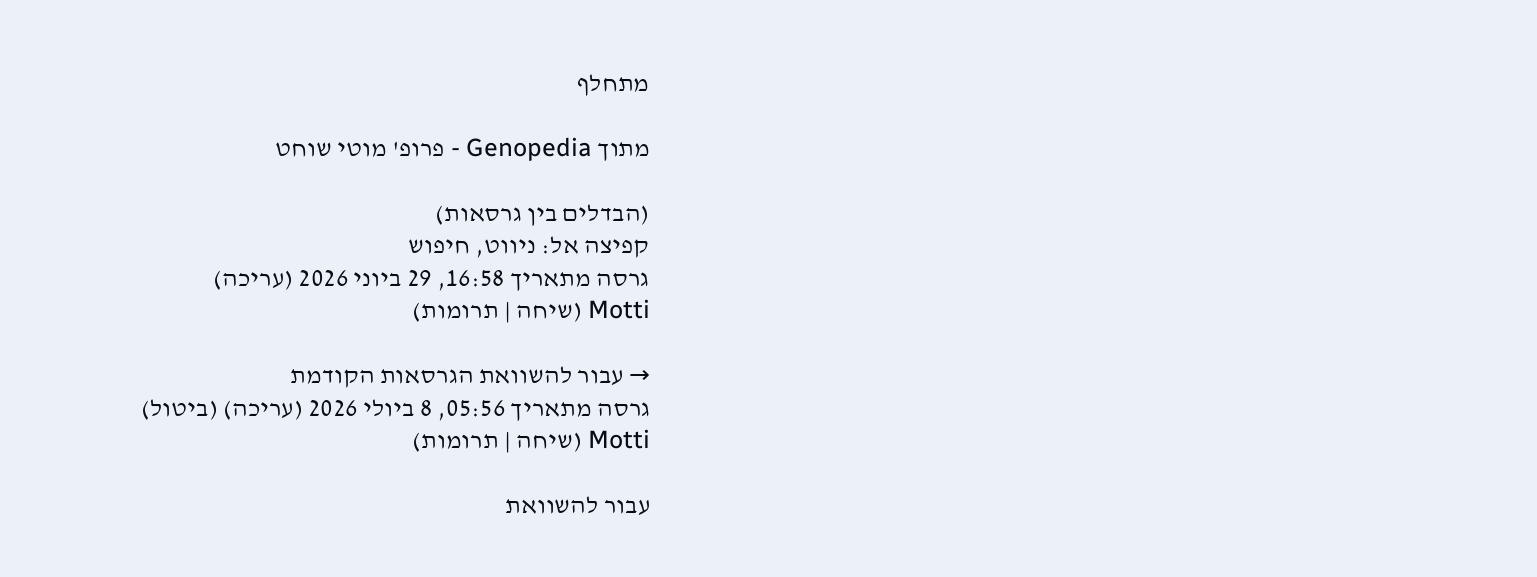מתחלף

מתוך Genopedia - פרופ' מוטי שוחט

(הבדלים בין גרסאות)
קפיצה אל: ניווט, חיפוש
גרסה מתאריך 16:58, 29 ביוני 2026 (עריכה)
Motti (שיחה | תרומות)

→ עבור להשוואת הגרסאות הקודמת
גרסה מתאריך 05:56, 8 ביולי 2026 (עריכה) (ביטול)
Motti (שיחה | תרומות)

עבור להשוואת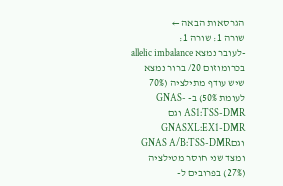הגרסאות הבאה ←
שורה 1: שורה 1:
-לעובר נמצא allelic imbalance בכרומוזום 20/ ברור נמצא שיש עודף מתילציה (70% לעומת 50%) ב- GNAS-AS1:TSS-DMR וגם GNASXL:EX1-DMR וגםGNAS A/B:TSS-DMR ומצד שני חוסר מטילציה (27%) בפרובים ל-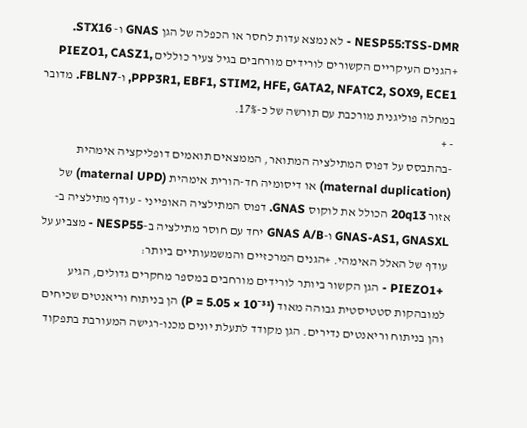NESP55:TSS-DMR - לא נמצא עדות לחסר או הכפלה של הגן GNAS ו- STX16. +הגנים העיקריים הקשורים לורידים מורחבים בגיל צעיר כוללים PIEZO1, CASZ1, PPP3R1, EBF1, STIM2, HFE, GATA2, NFATC2, SOX9, ECE1, ו-FBLN7. מדובר במחלה פוליגנית מורכבת עם תורשה של כ-17%.
- +
-בהתבסס על דפוס המתילציה המתואר, הממצאים תואמים דופליקציה אימהית (maternal duplication) או דיסומיה חד-הורית אימהית (maternal UPD) של אזור 20q13 הכולל את לוקוס GNAS. דפוס המתילציה האופייני - עודף מתילציה ב-GNAS-AS1, GNASXL ו-GNAS A/B יחד עם חוסר מתילציה ב-NESP55 - מצביע על עודף של האלל האימהי. +הגנים המרכזיים והמשמעותיים ביותר:
 +PIEZO1 - הגן הקשור ביותר לורידים מורחבים במספר מחקרים גדולים, הגיע למובהקות סטטיסטית גבוהה מאוד (P = 5.05 × 10⁻³¹) הן בניתוח וריאנטים שכיחים והן בניתוח וריאנטים נדירים. הגן מקודד לתעלת יונים מכנו-רגישה המעורבת בתפקוד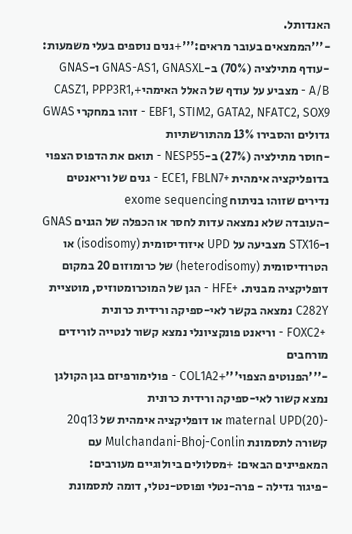האנדותל.
-'''הממצאים בעובר מראים:'''+גנים נוספים בעלי משמעות:
-עודף מתילציה (70%) ב-GNAS-AS1, GNASXL ו-GNAS A/B - מצביע על עודף של האלל האימהי+CASZ1, PPP3R1, EBF1, STIM2, GATA2, NFATC2, SOX9 - זוהו במחקרי GWAS גדולים והסבירו 13% מהתורשתיות
-חוסר מתילציה (27%) ב-NESP55 - תואם את הדפוס הצפוי בדופליקציה אימהית +ECE1, FBLN7 - גנים של וריאנטים נדירים שזוהו בניתוח exome sequencing
-העובדה שלא נמצאה עדות לחסר או הכפלה של הגנים GNAS ו-STX16 מצביעה על UPD איזודיסומית (isodisomy) או הטרודיסומית (heterodisomy) של כרומוזום 20 במקום דופליקציה מבנית. +HFE - הגן של המוכרומטוזיס, מוטציית C282Y נמצאה בקשר לאי-ספיקה ורידית כרונית
 +FOXC2 - וריאנט פונקציונלי נמצא קשור לנטייה לורידים מורחבים
-'''הפנוטיפ הצפוי'''+COL1A2 - פולימורפיזם בגן הקולגן נמצא קשור לאי-ספיקה ורידית כרונית
-maternal UPD(20) או דופליקציה אימהית של 20q13 קשורה לתסמונת Mulchandani-Bhoj-Conlin עם המאפיינים הבאים: +מסלולים ביולוגיים מעורבים:
-פיגור גדילה - פרה-נטלי ופוסט-נטלי, דומה לתסמונת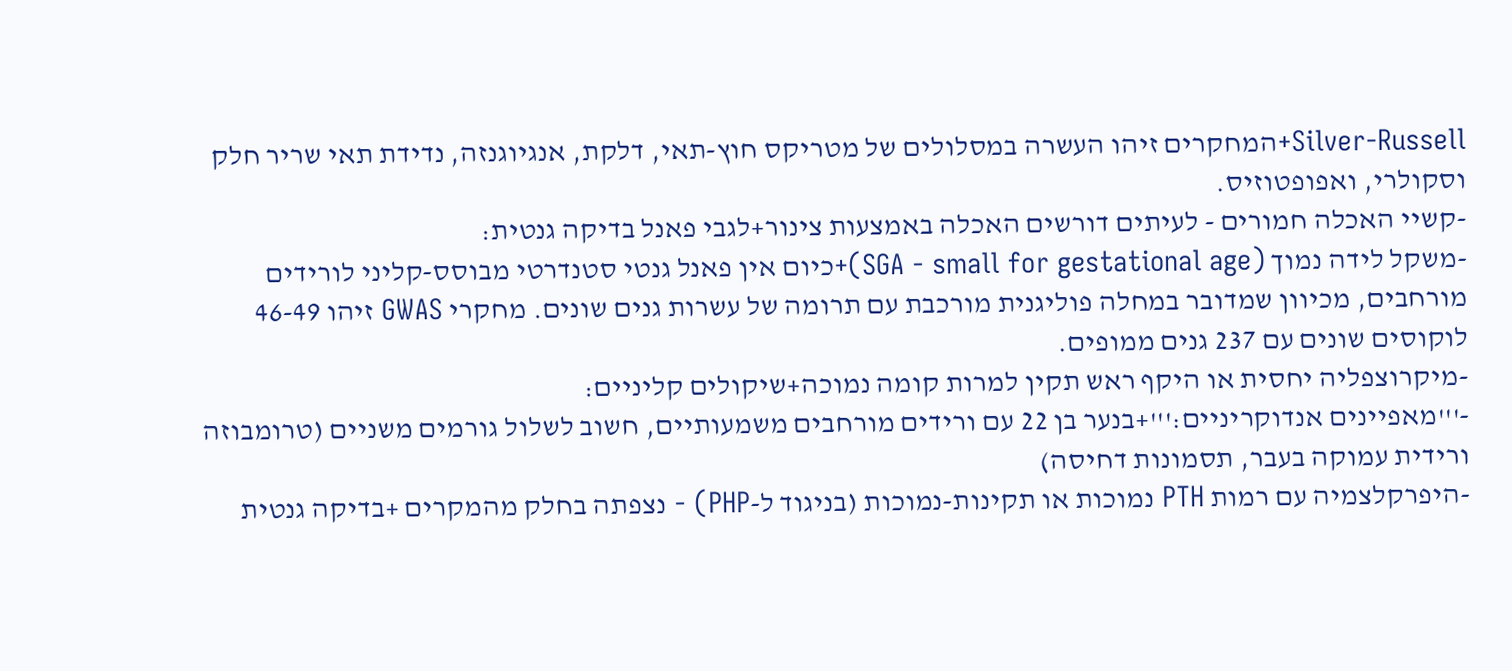Silver-Russell+המחקרים זיהו העשרה במסלולים של מטריקס חוץ-תאי, דלקת, אנגיוגנזה, נדידת תאי שריר חלק וסקולרי, ואפופטוזיס.
-קשיי האכלה חמורים - לעיתים דורשים האכלה באמצעות צינור+לגבי פאנל בדיקה גנטית:
-משקל לידה נמוך (SGA - small for gestational age)+כיום אין פאנל גנטי סטנדרטי מבוסס-קליני לורידים מורחבים, מכיוון שמדובר במחלה פוליגנית מורכבת עם תרומה של עשרות גנים שונים. מחקרי GWAS זיהו 46-49 לוקוסים שונים עם 237 גנים ממופים.
-מיקרוצפליה יחסית או היקף ראש תקין למרות קומה נמוכה+שיקולים קליניים:
-'''מאפיינים אנדוקריניים:'''+בנער בן 22 עם ורידים מורחבים משמעותיים, חשוב לשלול גורמים משניים (טרומבוזה ורידית עמוקה בעבר, תסמונות דחיסה)
-היפרקלצמיה עם רמות PTH נמוכות או תקינות-נמוכות (בניגוד ל-PHP) - נצפתה בחלק מהמקרים +בדיקה גנטית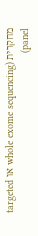מחקרית (whole exome sequencing או targeted panel)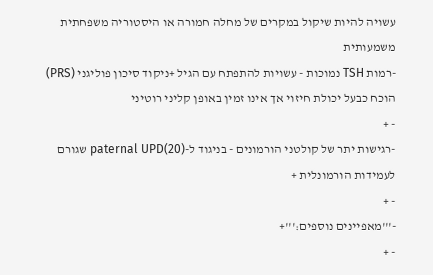עשויה להיות שיקול במקרים של מחלה חמורה או היסטוריה משפחתית משמעותית
-רמות TSH נמוכות - עשויות להתפתח עם הגיל +ניקוד סיכון פוליגני (PRS) הוכח כבעל יכולת חיזוי אך אינו זמין באופן קליני רוטיני
- +
-רגישות יתר של קולטני הורמונים - בניגוד ל-paternal UPD(20) שגורם לעמידות הורמונלית +
- +
-'''מאפיינים נוספים:'''+
- +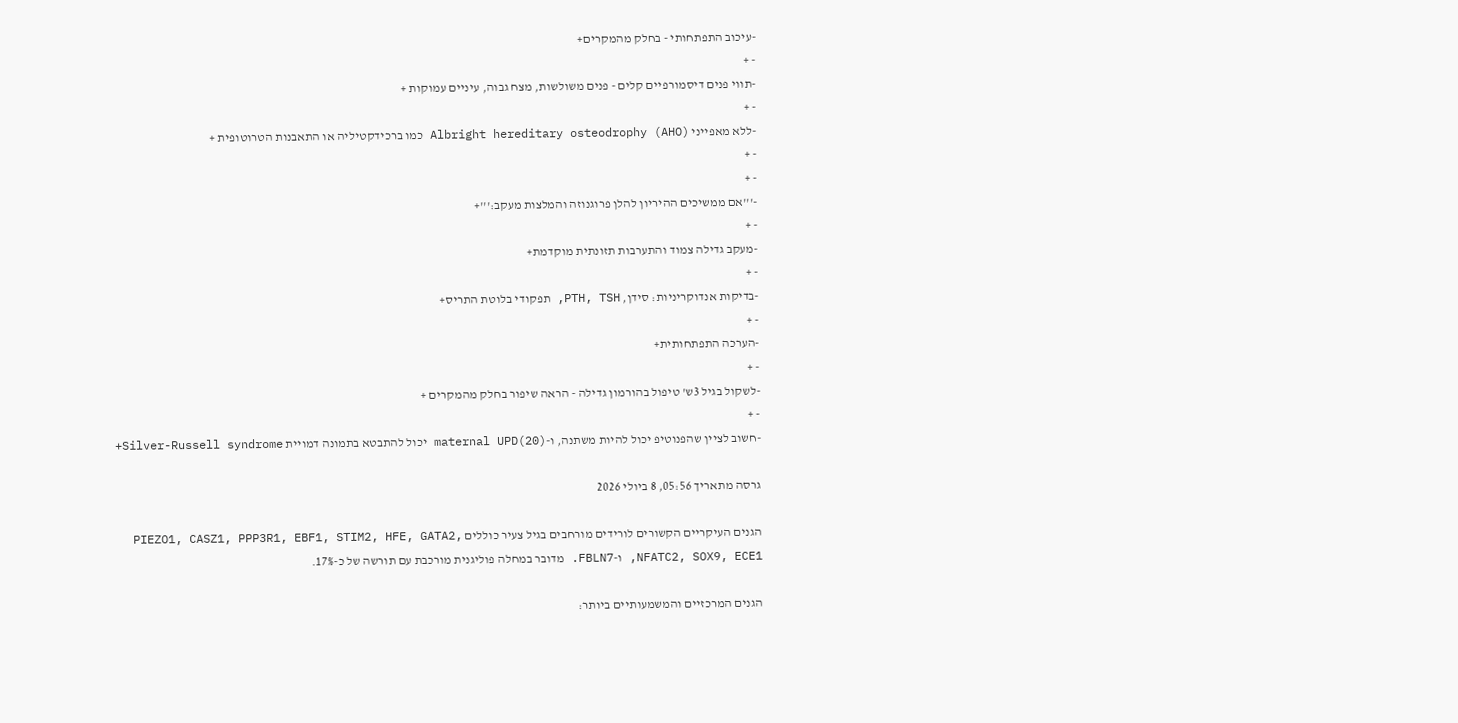-עיכוב התפתחותי - בחלק מהמקרים+
- +
-תווי פנים דיסמורפיים קלים - פנים משולשות, מצח גבוה, עיניים עמוקות +
- +
-ללא מאפייני Albright hereditary osteodrophy (AHO) כמו ברכידקטיליה או התאבנות הטרוטופית +
- +
- +
-'''אם ממשיכים ההיריון להלן פרוגנוזה והמלצות מעקב:'''+
- +
-מעקב גדילה צמוד והתערבות תזונתית מוקדמת+
- +
-בדיקות אנדוקריניות: סידן, PTH, TSH, תפקודי בלוטת התריס+
- +
-הערכה התפתחותית+
- +
-לשקול בגיל 3ש' טיפול בהורמון גדילה - הראה שיפור בחלק מהמקרים +
- +
-חשוב לציין שהפנוטיפ יכול להיות משתנה, ו-maternal UPD(20) יכול להתבטא בתמונה דמויית Silver-Russell syndrome+

גרסה מתאריך 05:56, 8 ביולי 2026

הגנים העיקריים הקשורים לורידים מורחבים בגיל צעיר כוללים PIEZO1, CASZ1, PPP3R1, EBF1, STIM2, HFE, GATA2, NFATC2, SOX9, ECE1, ו-FBLN7. מדובר במחלה פוליגנית מורכבת עם תורשה של כ-17%.

הגנים המרכזיים והמשמעותיים ביותר: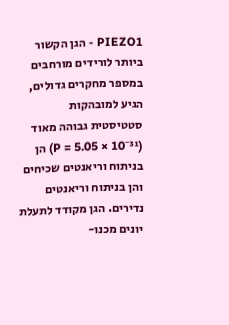PIEZO1 - הגן הקשור ביותר לורידים מורחבים במספר מחקרים גדולים, הגיע למובהקות סטטיסטית גבוהה מאוד (P = 5.05 × 10⁻³¹) הן בניתוח וריאנטים שכיחים והן בניתוח וריאנטים נדירים. הגן מקודד לתעלת יונים מכנו-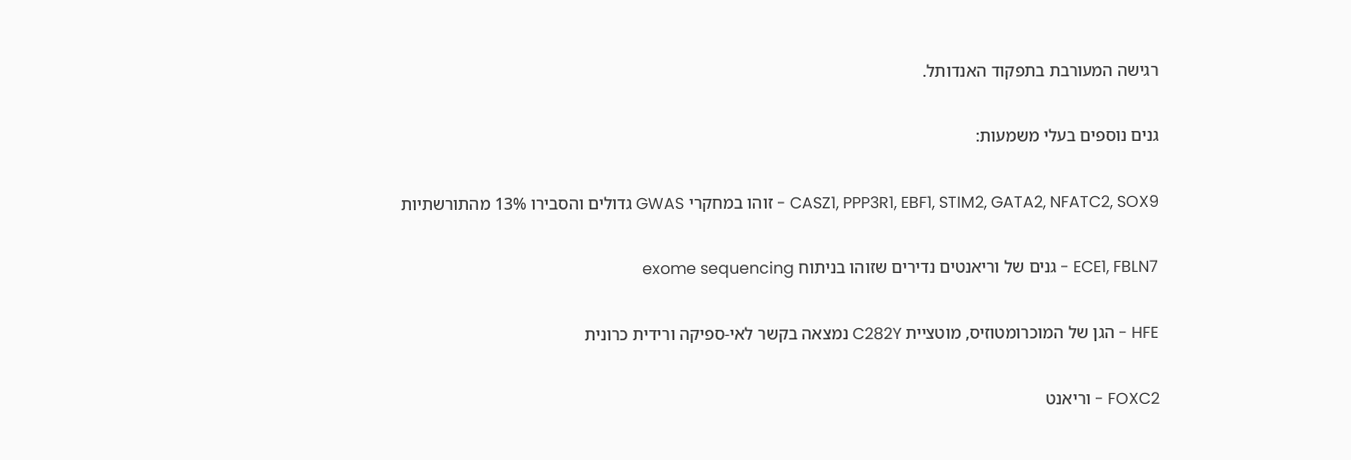רגישה המעורבת בתפקוד האנדותל.

גנים נוספים בעלי משמעות:

CASZ1, PPP3R1, EBF1, STIM2, GATA2, NFATC2, SOX9 - זוהו במחקרי GWAS גדולים והסבירו 13% מהתורשתיות

ECE1, FBLN7 - גנים של וריאנטים נדירים שזוהו בניתוח exome sequencing

HFE - הגן של המוכרומטוזיס, מוטציית C282Y נמצאה בקשר לאי-ספיקה ורידית כרונית

FOXC2 - וריאנט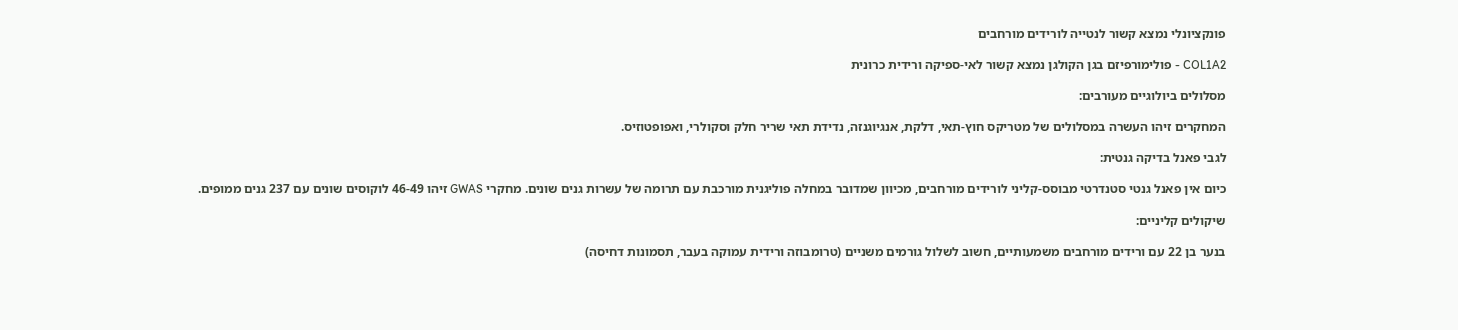פונקציונלי נמצא קשור לנטייה לורידים מורחבים

COL1A2 - פולימורפיזם בגן הקולגן נמצא קשור לאי-ספיקה ורידית כרונית

מסלולים ביולוגיים מעורבים:

המחקרים זיהו העשרה במסלולים של מטריקס חוץ-תאי, דלקת, אנגיוגנזה, נדידת תאי שריר חלק וסקולרי, ואפופטוזיס.

לגבי פאנל בדיקה גנטית:

כיום אין פאנל גנטי סטנדרטי מבוסס-קליני לורידים מורחבים, מכיוון שמדובר במחלה פוליגנית מורכבת עם תרומה של עשרות גנים שונים. מחקרי GWAS זיהו 46-49 לוקוסים שונים עם 237 גנים ממופים.

שיקולים קליניים:

בנער בן 22 עם ורידים מורחבים משמעותיים, חשוב לשלול גורמים משניים (טרומבוזה ורידית עמוקה בעבר, תסמונות דחיסה)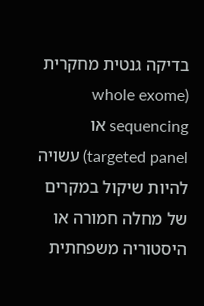בדיקה גנטית מחקרית (whole exome sequencing או targeted panel) עשויה להיות שיקול במקרים של מחלה חמורה או היסטוריה משפחתית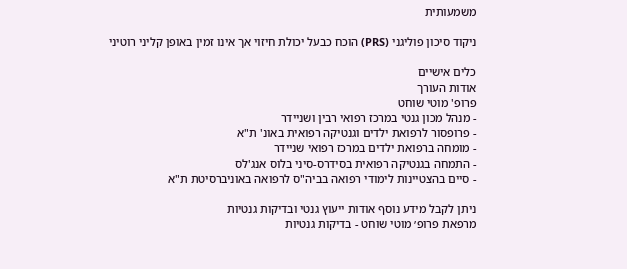משמעותית

ניקוד סיכון פוליגני (PRS) הוכח כבעל יכולת חיזוי אך אינו זמין באופן קליני רוטיני

כלים אישיים
אודות העורך
פרופ' מוטי שוחט
- מנהל מכון גנטי במרכז רפואי רבין ושניידר
- פרופסור לרפואת ילדים וגנטיקה רפואית באונ' ת"א
- מומחה ברפואת ילדים במרכז רפואי שניידר
- התמחה בגנטיקה רפואית בסידרס-סיני בלוס אנג'לס
- סיים בהצטיינות לימודי רפואה בביה"ס לרפואה באוניברסיטת ת"א

ניתן לקבל מידע נוסף אודות ייעוץ גנטי ובדיקות גנטיות
מרפאת פרופ׳ מוטי שוחט - בדיקות גנטיות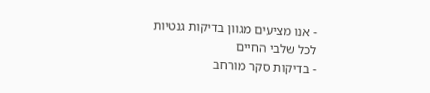- אנו מציעים מגוון בדיקות גנטיות לכל שלבי החיים
- בדיקות סקר מורחב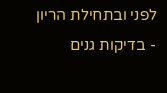לפני ובתחילת הריון
- בדיקות גנים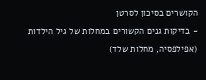הקושרים בסיכון לסרטן
- בדיקות גנים הקשורים במחלות של גיל הילדות (אפילפסיה, מחלות שלד)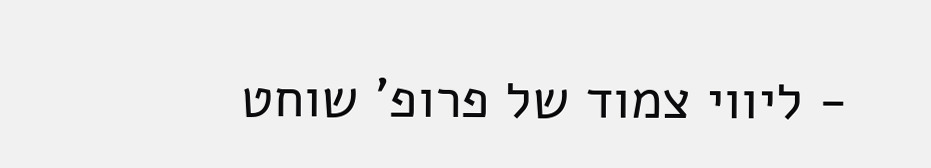- ליווי צמוד של פרופ' שוחט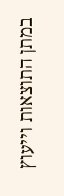במתן התוצאות וייעוץ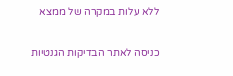ללא עלות במקרה של ממצא

כניסה לאתר הבדיקות הגנטיות